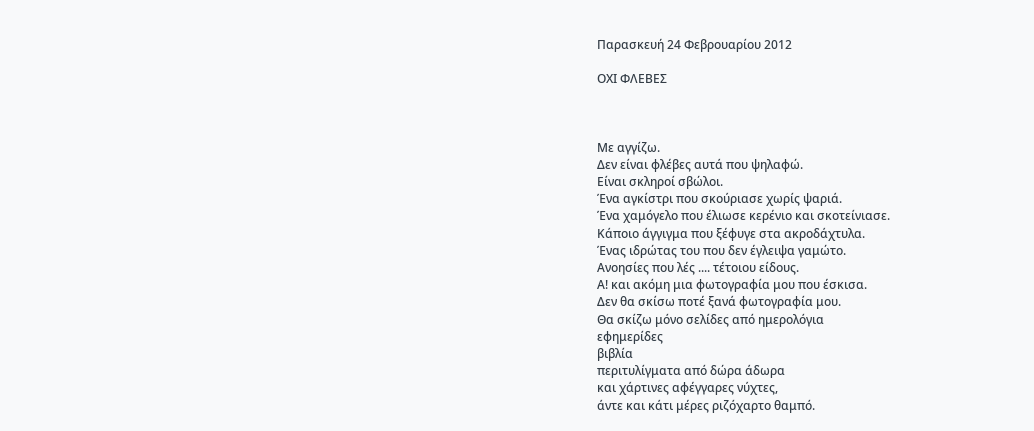Παρασκευή 24 Φεβρουαρίου 2012

ΟΧΙ ΦΛΕΒΕΣ



Με αγγίζω.
Δεν είναι φλέβες αυτά που ψηλαφώ.
Είναι σκληροί σβώλοι.
Ένα αγκίστρι που σκούριασε χωρίς ψαριά.
Ένα χαμόγελο που έλιωσε κερένιο και σκοτείνιασε.
Κάποιο άγγιγμα που ξέφυγε στα ακροδάχτυλα.
Ένας ιδρώτας του που δεν έγλειψα γαμώτο.
Ανοησίες που λές .... τέτοιου είδους.
Α! και ακόμη μια φωτογραφία μου που έσκισα.
Δεν θα σκίσω ποτέ ξανά φωτογραφία μου.
Θα σκίζω μόνο σελίδες από ημερολόγια
εφημερίδες
βιβλία
περιτυλίγματα από δώρα άδωρα
και χάρτινες αφέγγαρες νύχτες,
άντε και κάτι μέρες ριζόχαρτο θαμπό.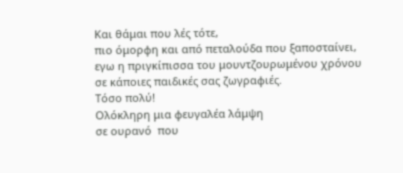Και θάμαι που λές τότε,
πιο όμορφη και από πεταλούδα που ξαποσταίνει,
εγω η πριγκίπισσα του μουντζουρωμένου χρόνου
σε κάποιες παιδικές σας ζωγραφιές.
Τόσο πολύ!
Ολόκληρη μια φευγαλέα λάμψη
σε ουρανό  που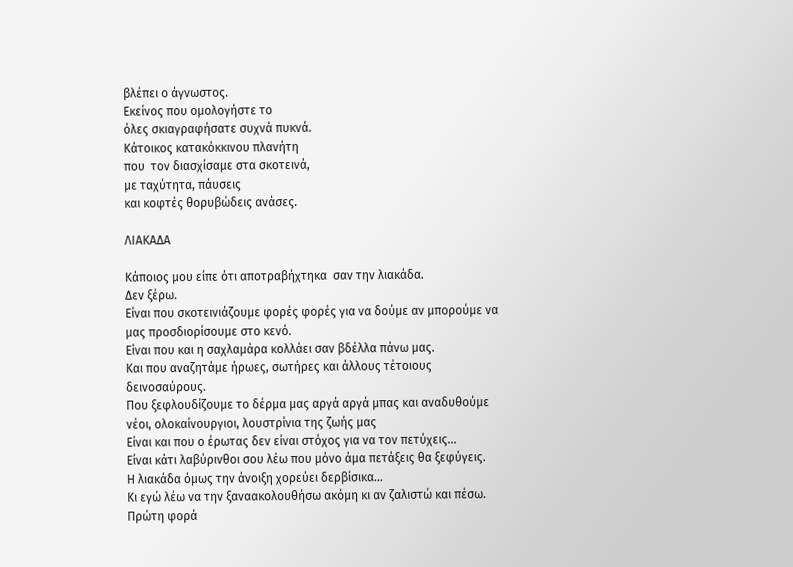βλέπει ο άγνωστος.
Εκείνος που ομολογήστε το
όλες σκιαγραφήσατε συχνά πυκνά.
Κάτοικος κατακόκκινου πλανήτη
που  τον διασχίσαμε στα σκοτεινά,
με ταχύτητα, πάυσεις
και κοφτές θορυβώδεις ανάσες.

ΛΙΑΚΑΔΑ

Κάποιος μου είπε ότι αποτραβήχτηκα  σαν την λιακάδα.
Δεν ξέρω.
Είναι που σκοτεινιάζουμε φορές φορές για να δούμε αν μπορούμε να μας προσδιορίσουμε στο κενό.
Είναι που και η σαχλαμάρα κολλάει σαν βδέλλα πάνω μας.
Και που αναζητάμε ήρωες, σωτήρες και άλλους τέτοιους δεινοσαύρους.
Που ξεφλουδίζουμε το δέρμα μας αργά αργά μπας και αναδυθούμε νέοι, ολοκαίνουργιοι, λουστρίνια της ζωής μας
Είναι και που ο έρωτας δεν είναι στόχος για να τον πετύχεις...
Είναι κάτι λαβύρινθοι σου λέω που μόνο άμα πετάξεις θα ξεφύγεις.
Η λιακάδα όμως την άνοιξη χορεύει δερβίσικα...
Κι εγώ λέω να την ξαναακολουθήσω ακόμη κι αν ζαλιστώ και πέσω.
Πρώτη φορά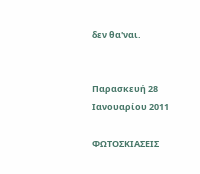δεν θα'ναι.


Παρασκευή 28 Ιανουαρίου 2011

ΦΩΤΟΣΚΙΑΣΕΙΣ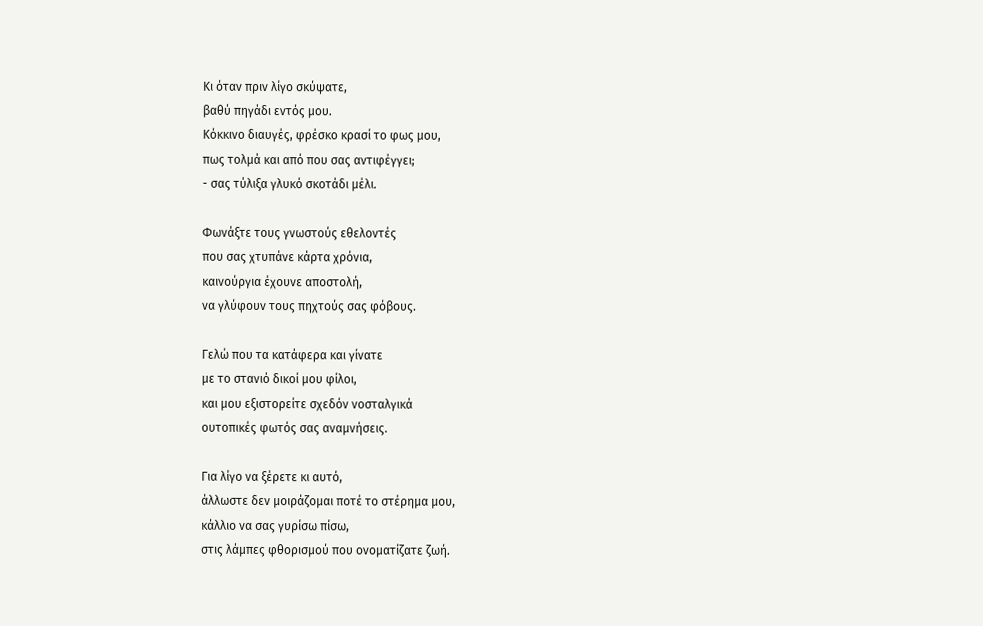Κι όταν πριν λίγο σκύψατε,
βαθύ πηγάδι εντός μου.
Κόκκινο διαυγές, φρέσκο κρασί το φως μου,
πως τολμά και από που σας αντιφέγγει;
- σας τύλιξα γλυκό σκοτάδι μέλι.

Φωνάξτε τους γνωστούς εθελοντές
που σας χτυπάνε κάρτα χρόνια,
καινούργια έχουνε αποστολή,
να γλύφουν τους πηχτούς σας φόβους.

Γελώ που τα κατάφερα και γίνατε
με το στανιό δικοί μου φίλοι,
και μου εξιστορείτε σχεδόν νοσταλγικά
ουτοπικές φωτός σας αναμνήσεις.

Για λίγο να ξέρετε κι αυτό,
άλλωστε δεν μοιράζομαι ποτέ το στέρημα μου,
κάλλιο να σας γυρίσω πίσω,
στις λάμπες φθορισμού που ονοματίζατε ζωή.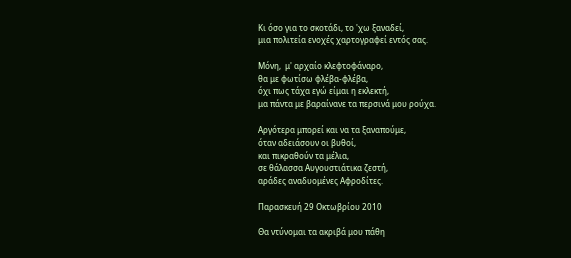Κι όσο για το σκοτάδι, το 'χω ξαναδεί,
μια πολιτεία ενοχές χαρτογραφεί εντός σας.

Μόνη,  μ' αρχαίο κλεφτοφάναρο,
θα με φωτίσω φλέβα-φλέβα,
όχι πως τάχα εγώ είμαι η εκλεκτή,
μα πάντα με βαραίνανε τα περσινά μου ρούχα.

Αργότερα μπορεί και να τα ξαναπούμε,
όταν αδειάσουν οι βυθοί,
και πικραθούν τα μέλια,
σε θάλασσα Αυγουστιάτικα ζεστή,
αράδες αναδυομένες Αφροδίτες.

Παρασκευή 29 Οκτωβρίου 2010

Θα ντύνομαι τα ακριβά μου πάθη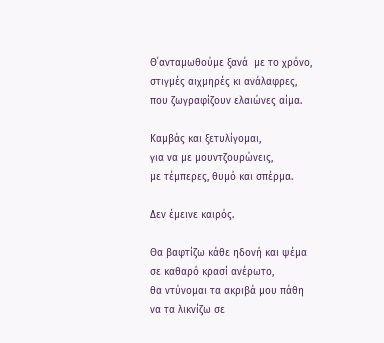Θ΄ανταμωθούμε ξανά  με το χρόνο,
στιγμές αιχμηρές κι ανάλαφρες,
που ζωγραφίζουν ελαιώνες αίμα.

Καμβάς και ξετυλίγομαι,
για να με μουντζουρώνεις,
με τέμπερες, θυμό και σπέρμα.

Δεν έμεινε καιρός.

Θα βαφτίζω κάθε ηδονή και ψέμα
σε καθαρό κρασί ανέρωτο,
θα ντύνομαι τα ακριβά μου πάθη
να τα λικνίζω σε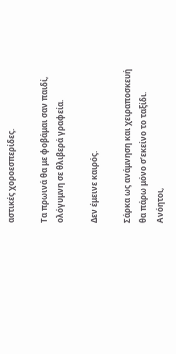αστικές χοροεσπερίδες.

Τα πρωινά θα με φοβάμαι σαν παιδί,
ολόγυμνη σε θλιβερά γραφεία.

Δεν έμεινε καιρός.

Σάρκα ως ανάμνηση και χειραποσκευή
θα πάρω μόνο σ’εκείνο το ταξίδι.
Ανόητοι,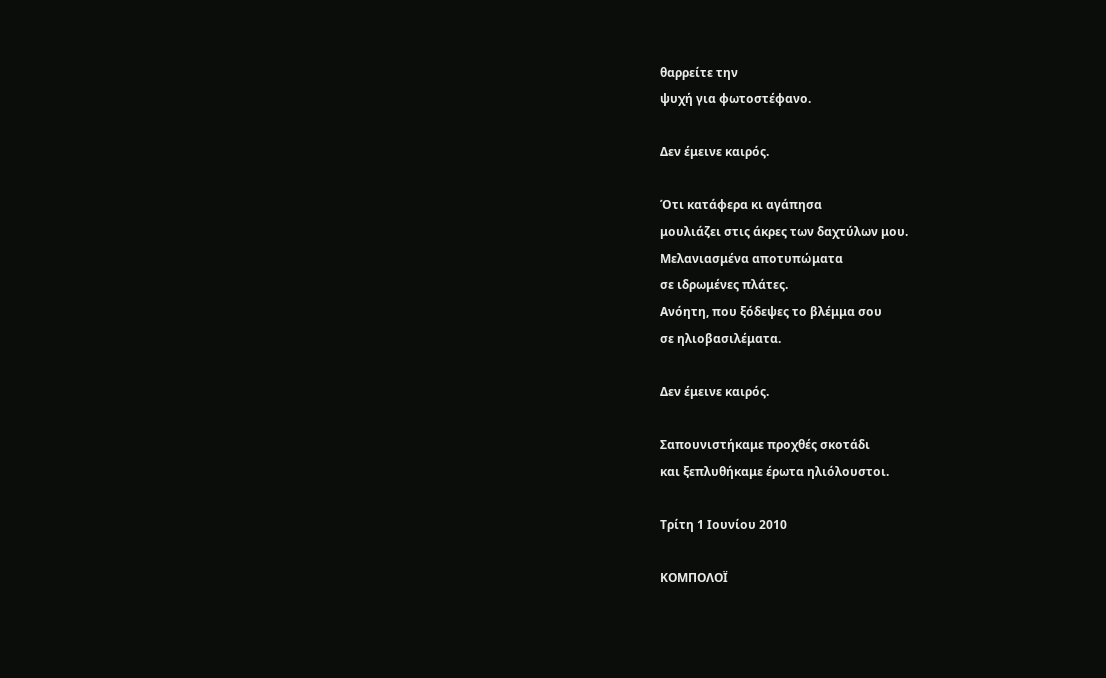θαρρείτε την
ψυχή για φωτοστέφανο.

Δεν έμεινε καιρός.

Ότι κατάφερα κι αγάπησα
μουλιάζει στις άκρες των δαχτύλων μου.
Μελανιασμένα αποτυπώματα
σε ιδρωμένες πλάτες.
Ανόητη, που ξόδεψες το βλέμμα σου
σε ηλιοβασιλέματα.

Δεν έμεινε καιρός.

Σαπουνιστήκαμε προχθές σκοτάδι
και ξεπλυθήκαμε έρωτα ηλιόλουστοι.

Τρίτη 1 Ιουνίου 2010

ΚΟΜΠΟΛΟΪ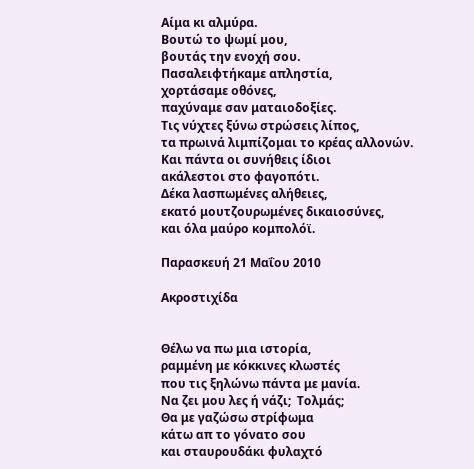Αίμα κι αλμύρα.
Βουτώ το ψωμί μου,
βουτάς την ενοχή σου.
Πασαλειφτήκαμε απληστία,
χορτάσαμε οθόνες,
παχύναμε σαν ματαιοδοξίες.
Τις νύχτες ξύνω στρώσεις λίπος,
τα πρωινά λιμπίζομαι το κρέας αλλονών.
Και πάντα οι συνήθεις ίδιοι
ακάλεστοι στο φαγοπότι.
Δέκα λασπωμένες αλήθειες,
εκατό μουτζουρωμένες δικαιοσύνες,
και όλα μαύρο κομπολόϊ.

Παρασκευή 21 Μαΐου 2010

Ακροστιχίδα


Θέλω να πω μια ιστορία,
ραμμένη με κόκκινες κλωστές
που τις ξηλώνω πάντα με μανία.
Να ζει μου λες ή νάζι;  Τολμάς;
Θα με γαζώσω στρίφωμα
κάτω απ το γόνατο σου
και σταυρουδάκι φυλαχτό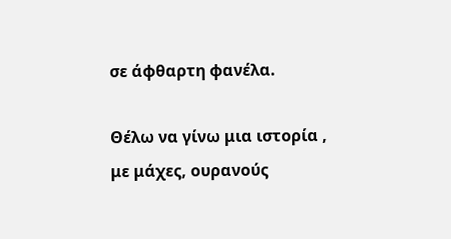σε άφθαρτη φανέλα.

Θέλω να γίνω μια ιστορία ,
με μάχες, ουρανούς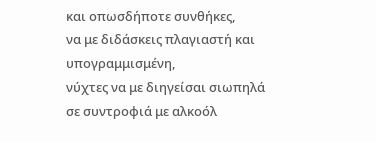και οπωσδήποτε συνθήκες,
να με διδάσκεις πλαγιαστή και υπογραμμισμένη,
νύχτες να με διηγείσαι σιωπηλά
σε συντροφιά με αλκοόλ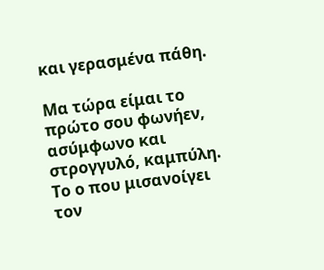και γερασμένα πάθη.

Μα τώρα είμαι το πρώτο σου φωνήεν,
ασύμφωνο και στρογγυλό, καμπύλη.
Το ο που μισανοίγει τον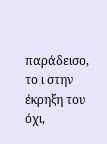παράδεισο,
το ι στην έκρηξη του όχι,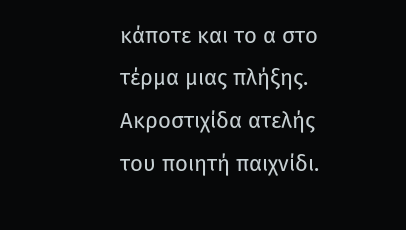κάποτε και το α στο τέρμα μιας πλήξης.
Ακροστιχίδα ατελής
του ποιητή παιχνίδι.